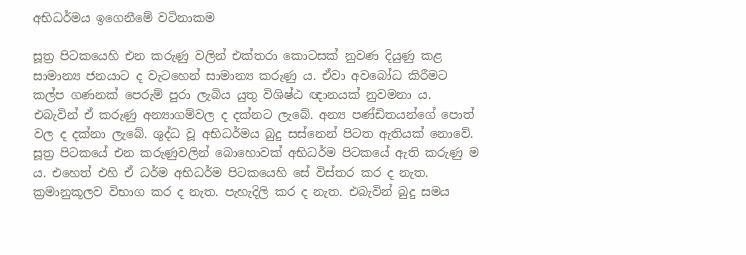අභිධර්මය ඉගෙනීමේ වටිනාකම

සූත්‍ර‍ පිටකයෙහි එන කරුණු වලින් එක්තරා කොටසක් නුවණ දියුණු කළ සාමාන්‍ය ජනයාට ද වැටහෙන් සාමාන්‍ය කරුණු ය. ඒවා අවබෝධ කිරීමට කල්ප ගණනක් පෙරුම් පුරා ලැබිය යුතු විශිෂ්ඨ ඥානයක් නුවමනා ය. එබැවින් ඒ කරුණු අන්‍යාගම්වල ද දක්නට ලැබේ. අන්‍ය පණ්ඩිතයන්ගේ පොත් වල ද දක්නා ලැබේ. ශුද්ධ වූ අභිධර්මය බුදු සස්නෙන් පිටත ඇතියක් නොවේ. සූත්‍ර‍ පිටකයේ එන කරුණුවලින් බොහොවක් අභිධර්ම පිටකයේ ඇති කරුණු ම ය. එහෙත් එහි ඒ ධර්ම අභිධර්ම පිටකයෙහි සේ විස්තර කර ද නැත. ක්‍ර‍මානුකූලව විභාග කර ද නැත. පැහැදිලි කර ද නැත. එබැවින් බුදු සමය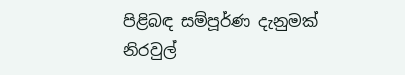පිළිබඳ සම්පූර්ණ දැනුමක් නිරවුල්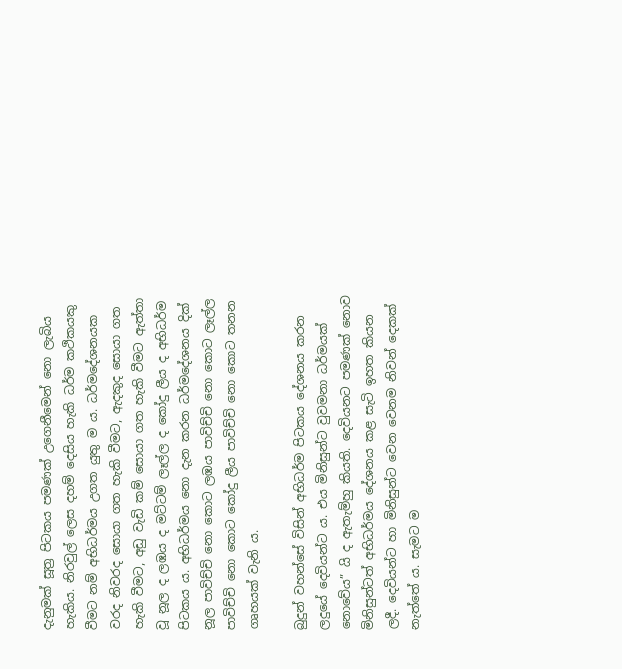දැනුමක් සූත්‍ර‍ පිටකය පමණක් උගෙනීමෙන් නො ලැබිය හැකිය. නිරවුල් ලෙස දහම් දෙසිය හැකි ධර්ම කථිකයකු වීමට නම් අභිධර්මය උගත යුතු ම ය. ධර්මදේශනයක වරද නිවරද සොයා ගත හැකි වීමට, ඇදකුද සොයා ගත හැකි වීමට, අඩු වැඩි කම් සොයා ගත හැකි වීමට ඇත්තා වූ නූල ද ලඹය ද මට්ටම් ලෑල්ල ද කෝදු ලීය ද අභිධර්ම පිටකය ය. අභිධර්මය නො දැන කරන ධර්මදේශනය දික් නූල පාවිච්චි නො කොට ලඹය පාවිච්චි නො කොට ලෑල්ල පාවිච්චි නො කොට කෝදු ලීය පාවිච්චි නො කොට තනන ගෘහයක් වැනි ය.

බුදුන් වහන්සේ විසින් අභිධර්ම පිටකය දේශනය කරන ලදුයේ දෙවියන්ට ය. එය මිනිසුන්ට වුවමනා ධර්මයක් නොවේය” යි ද ඇතැම්හු කියති. දෙවියනට පමණක් නොව මිනිසුන්ටත් අභිධර්මය දේශනය කළ සැටි ඉහත කියන ලදී. දෙවියන්ට හා මිනිසුන්ට වෙන වෙනම නිවන් දෙකක් නැත්තේ ය. සැමට ම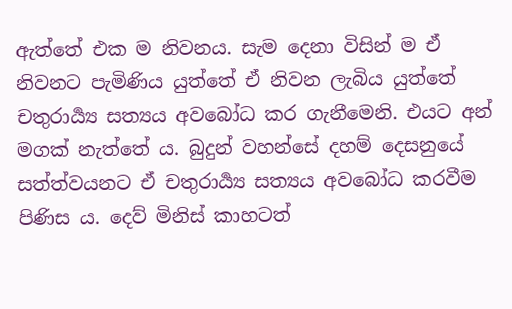ඇත්තේ එක ම නිවනය. සැම දෙනා විසින් ම ඒ නිවනට පැමිණිය යුත්තේ ඒ නිවන ලැබිය යුත්තේ චතුරාර්‍ය්‍ය සත්‍යය අවබෝධ කර ගැනීමෙනි. එයට අන් මගක් නැත්තේ ය. බුදුන් වහන්සේ දහම් දෙසනුයේ සත්ත්වයනට ඒ චතුරාර්‍ය්‍ය සත්‍යය අවබෝධ කරවීම පිණිස ය. දෙව් මිනිස් කාහටත්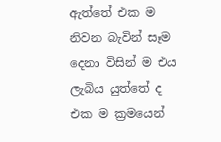ඇත්තේ එක ම නිවන බැවින් සෑම දෙනා විසින් ම එය ලැබිය යුත්තේ ද එක ම ක්‍ර‍මයෙන්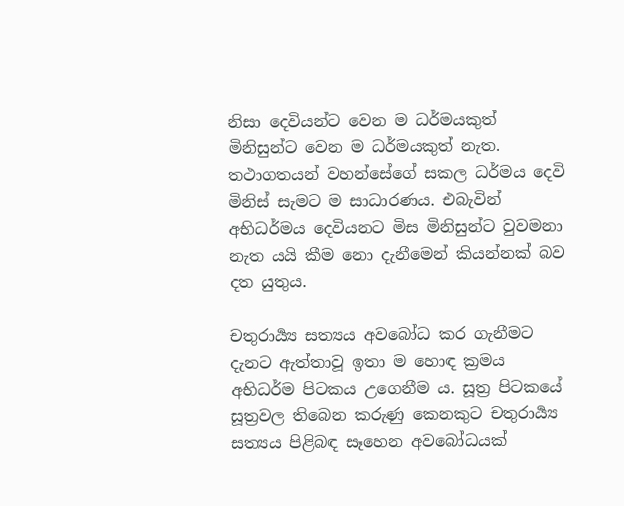නිසා දෙවියන්ට වෙන ම ධර්මයකුත් මිනිසුන්ට වෙන ම ධර්මයකුත් නැත. තථාගතයන් වහන්සේගේ සකල ධර්මය දෙවි මිනිස් සැමට ම සාධාරණය. එබැවින් අභිධර්මය දෙවියනට මිස මිනිසුන්ට වුවමනා නැත යයි කීම නො දැනීමෙන් කියන්නක් බව දත යුතුය.

චතුරාර්‍ය්‍ය සත්‍යය අවබෝධ කර ගැනීමට දැනට ඇත්තාවූ ඉතා ම හොඳ ක්‍ර‍මය අභිධර්ම පිටකය උගෙනීම ය. සූත්‍ර‍ පිටකයේ සූත්‍ර‍වල තිබෙන කරුණු කෙනකුට චතුරාර්‍ය්‍ය සත්‍යය පිළිබඳ සෑහෙන අවබෝධයක්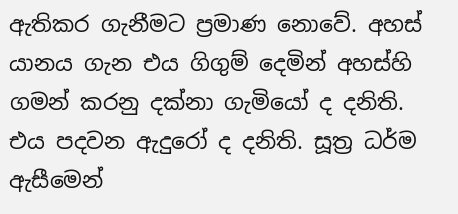ඇතිකර ගැනීමට ප්‍ර‍මාණ නොවේ. අහස් යානය ගැන එය ගිගුම් දෙමින් අහස්හි ගමන් කරනු දක්නා ගැමියෝ ද දනිති. එය පදවන ඇදුරෝ ද දනිති. සූත්‍ර‍ ධර්ම ඇසීමෙන්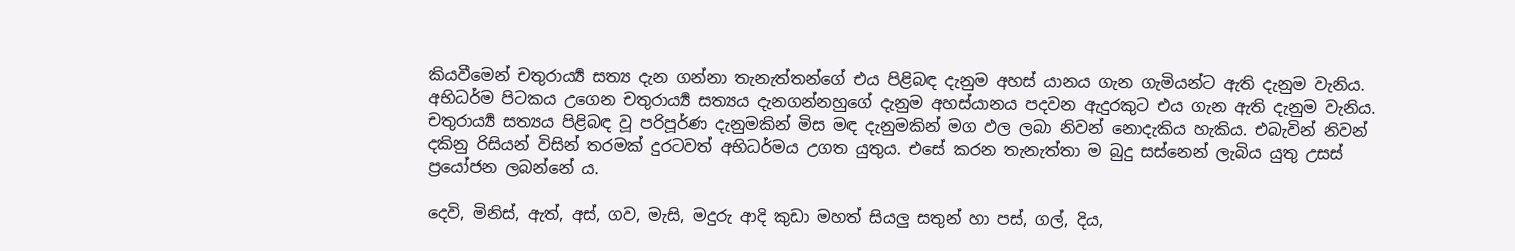කියවීමෙන් චතුරාර්‍ය්‍ය සත්‍ය දැන ගන්නා තැනැත්තන්ගේ එය පිළිබඳ දැනුම අහස් යානය ගැන ගැමියන්ට ඇති දැනුම වැනිය. අභිධර්ම පිටකය උගෙන චතුරාර්‍ය්‍ය සත්‍යය දැනගන්නහුගේ දැනුම අහස්යානය පදවන ඇදුරකුට එය ගැන ඇති දැනුම වැනිය. චතුරාර්‍ය්‍ය සත්‍යය පිළිබඳ වූ පරිපූර්ණ දැනුමකින් මිස මඳ දැනුමකින් මග ඵල ලබා නිවන් නොදැකිය හැකිය. එබැවින් නිවන් දකිනු රිසියන් විසින් තරමක් දුරටවත් අභිධර්මය උගත යුතුය. එසේ කරන තැනැත්තා ම බුදු සස්නෙන් ලැබිය යුතු උසස් ප්‍රයෝජන ලබන්නේ ය.

දෙවි, මිනිස්, ඇත්, අස්, ගව, මැසි, මදුරු ආදි කුඩා මහත් සියලු සතුන් හා පස්, ගල්, දිය,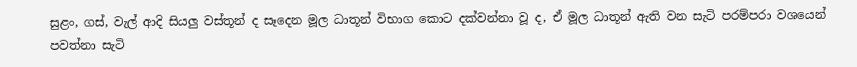සුළං, ගස්, වැල් ආදි සියලු වස්තූන් ද සෑදෙන මූල ධාතූන් විභාග කොට දක්වන්නා වූ ද, ඒ මූල ධාතූන් ඇති වන සැටි පරම්පරා වශයෙන් පවත්නා සැටි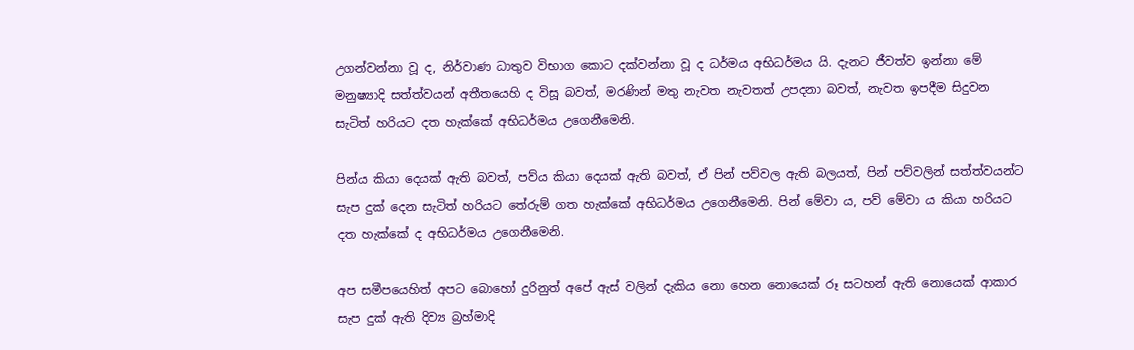උගන්වන්නා වූ ද, නිර්වාණ ධාතුව විභාග කොට දක්වන්නා වූ ද ධර්මය අභිධර්මය යි. දැනට ජීවත්ව ඉන්නා මේ මනුෂ්‍යාදි සත්ත්වයන් අතීතයෙහි ද විසූ බවත්, මරණින් මතු නැවත නැවතත් උපදනා බවත්, නැවත ඉපදීම සිදුවන සැටිත් හරියට දත හැක්කේ අභිධර්මය උගෙනීමෙනි.

පින්ය කියා දෙයක් ඇති බවත්, පව්ය කියා දෙයක් ඇති බවත්, ඒ පින් පව්වල ඇති බලයත්, පින් පව්වලින් සත්ත්වයන්ට සැප දුක් දෙන සැටිත් හරියට තේරුම් ගත හැක්කේ අභිධර්මය උගෙනීමෙනි. පින් මේවා ය, පව් මේවා ය කියා හරියට දත හැක්කේ ද අභිධර්මය උගෙනීමෙනි.

අප සමීපයෙහිත් අපට බොහෝ දුරිනුත් අපේ ඇස් වලින් දැකිය නො හෙන නොයෙක් රූ සටහන් ඇති නොයෙක් ආකාර සැප දුක් ඇති දිව්‍ය බ්‍ර‍හ්මාදි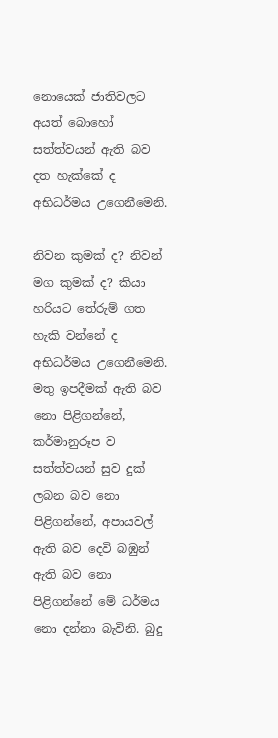නොයෙක් ජාතිවලට අයත් බොහෝ සත්ත්වයන් ඇති බව දත හැක්කේ ද අභිධර්මය උගෙනීමෙනි.

නිවන කුමක් ද? නිවන් මග කුමක් ද? කියා හරියට තේරුම් ගත හැකි වන්නේ ද අභිධර්මය උගෙනීමෙනි. මතු ඉපදීමක් ඇති බව නො පිළිගන්නේ, කර්මානුරූප ව සත්ත්වයන් සුව දුක් ලබන බව නො පිළිගන්නේ, අපායවල් ඇති බව දෙවි බඹුන් ඇති බව නො පිළිගන්නේ මේ ධර්මය නො දන්නා බැවිනි. බුදු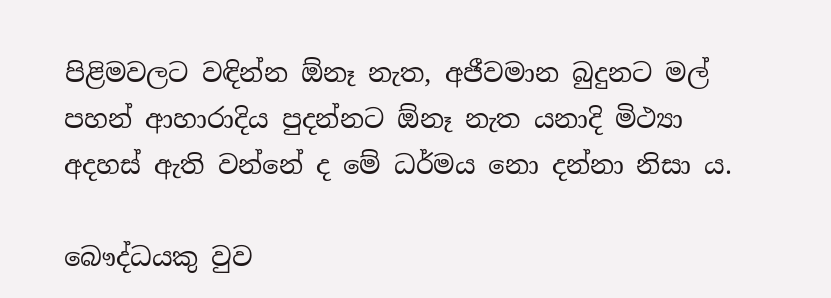පිළිමවලට වඳින්න ඕනෑ නැත, අජීවමාන බුදුනට මල් පහන් ආහාරාදිය පුදන්නට ඕනෑ නැත යනාදි මිථ්‍යා අදහස් ඇති වන්නේ ද මේ ධර්මය නො දන්නා නිසා ය.

බෞද්ධයකු වුව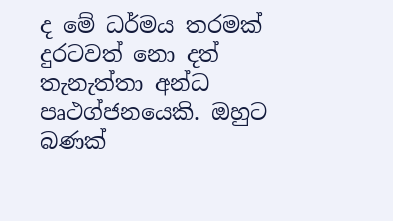ද මේ ධර්මය තරමක් දුරටවත් නො දත් තැනැත්තා අන්ධ පෘථග්ජනයෙකි. ඔහුට බණක්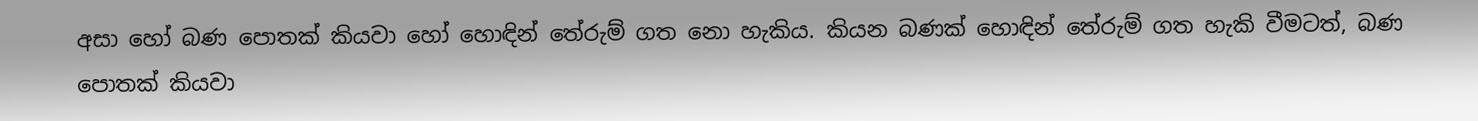අසා හෝ බණ පොතක් කියවා හෝ හොඳින් තේරුම් ගත නො හැකිය. කියන බණක් හොඳින් තේරුම් ගත හැකි වීමටත්, බණ පොතක් කියවා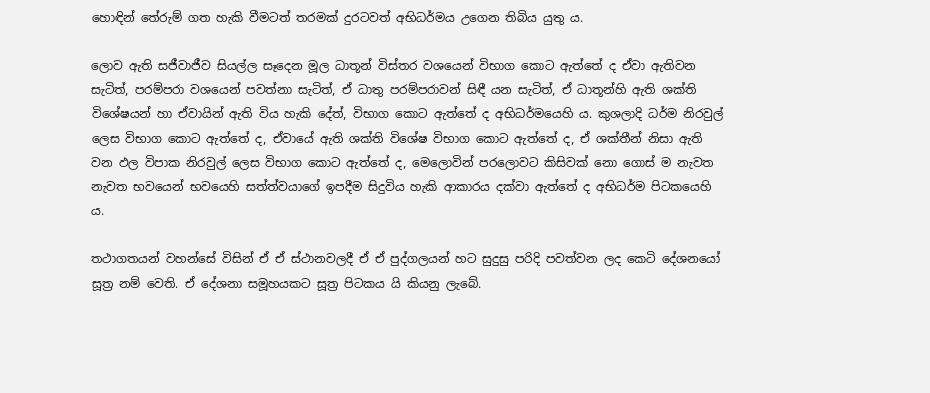හොඳින් තේරුම් ගත හැකි වීමටත් තරමක් දුරටවත් අභිධර්මය උගෙන තිබිය යුතු ය.

ලොව ඇති සජීවාජීව සියල්ල සෑදෙන මූල ධාතූන් විස්තර වශයෙන් විභාග කොට ඇත්තේ ද ඒවා ඇතිවන සැටිත්, පරම්පරා වශයෙන් පවත්නා සැටිත්, ඒ ධාතු පරම්පරාවන් සිඳී යන සැටිත්, ඒ ධාතූන්හි ඇති ශක්ති විශේෂයන් හා ඒවායින් ඇති විය හැකි දේත්, විභාග කොට ඇත්තේ ද අභිධර්මයෙහි ය. කුශලාදි ධර්ම නිරවුල් ලෙස විභාග කොට ඇත්තේ ද, ඒවායේ ඇති ශක්ති විශේෂ විභාග කොට ඇත්තේ ද, ඒ ශක්තීන් නිසා ඇති වන ඵල විපාක නිරවුල් ලෙස විභාග කොට ඇත්තේ ද, මෙලොවින් පරලොවට කිසිවක් නො ගොස් ම නැවත නැවත භවයෙන් භවයෙහි සත්ත්වයාගේ ඉපදීම සිදුවිය හැකි ආකාරය දක්වා ඇත්තේ ද අභිධර්ම පිටකයෙහි ය.

තථාගතයන් වහන්සේ විසින් ඒ ඒ ස්ථානවලදී ඒ ඒ පුද්ගලයන් හට සුදුසු පරිදි පවත්වන ලද කෙටි දේශනයෝ සූත්‍ර‍ නම් වෙති. ඒ දේශනා සමූහයකට සූත්‍ර‍ පිටකය යි කියනු ලැබේ.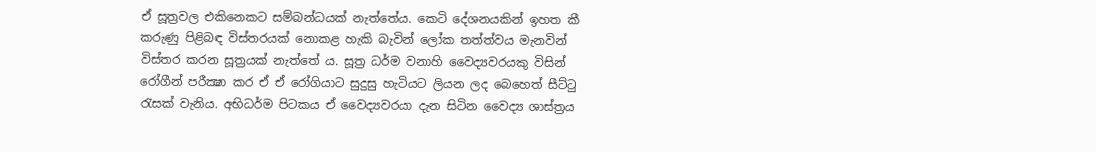ඒ සූත්‍ර‍වල එකිනෙකට සම්බන්ධයක් නැත්තේය. කෙටි දේශනයකින් ඉහත කී කරුණු පිළිබඳ විස්තරයක් නොකළ හැකි බැවින් ලෝක තත්ත්වය මැනවින් විස්තර කරන සූත්‍ර‍යක් නැත්තේ ය. සූත්‍ර‍ ධර්ම වනාහි වෛද්‍යවරයකු විසින් රෝගීන් පරීක්‍ෂා කර ඒ ඒ රෝගියාට සුදුසු හැටියට ලියන ලද බෙහෙත් සීට්ටු රැසක් වැනිය. අභිධර්ම පිටකය ඒ වෛද්‍යවරයා දැන සිටින වෛද්‍ය ශාස්ත්‍ර‍ය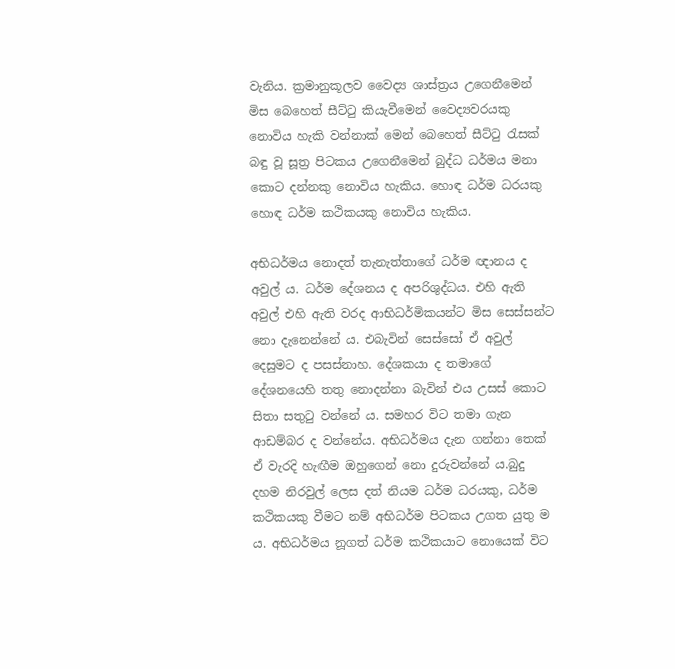වැනිය. ක්‍ර‍මානුකූලව වෛද්‍ය ශාස්ත්‍ර‍ය උගෙනීමෙන් මිස බෙහෙත් සීට්ටු කියැවීමෙන් වෛද්‍යවරයකු නොවිය හැකි වන්නාක් මෙන් බෙහෙත් සීට්ටු රැසක් බඳු වූ සූත්‍ර‍ පිටකය උගෙනීමෙන් බුද්ධ ධර්මය මනා කොට දන්නකු නොවිය හැකිය. හොඳ ධර්ම ධරයකු හොඳ ධර්ම කථිකයකු නොවිය හැකිය.

අභිධර්මය නොදත් තැනැත්තාගේ ධර්ම ඥානය ද අවුල් ය. ධර්ම දේශනය ද අපරිශුද්ධය. එහි ඇති අවුල් එහි ඇති වරද ආභිධර්මිකයන්ට මිස සෙස්සන්ට නො දැනෙන්නේ ය. එබැවින් සෙස්සෝ ඒ අවුල් දෙසුමට ද පසස්නාහ. දේශකයා ද තමාගේ දේශනයෙහි තතු නොදන්නා බැවින් එය උසස් කොට සිතා සතුටු වන්නේ ය. සමහර විට තමා ගැන ආඩම්බර ද වන්නේය. අභිධර්මය දැන ගන්නා තෙක් ඒ වැරදි හැඟීම ඔහුගෙන් නො දුරුවන්නේ ය.බුදු දහම නිරවුල් ලෙස දත් නියම ධර්ම ධරයකු, ධර්ම කථිකයකු වීමට නම් අභිධර්ම පිටකය උගත යුතු ම ය. අභිධර්මය නූගත් ධර්ම කථිකයාට නොයෙක් විට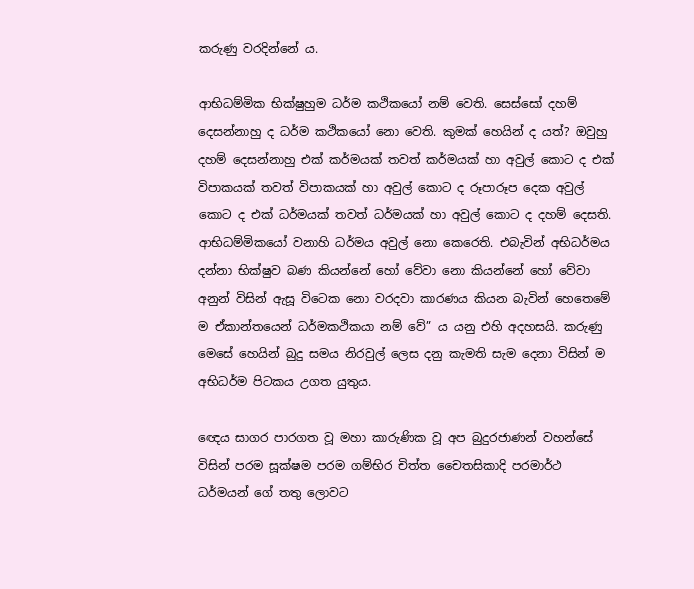කරුණු වරදින්නේ ය.

ආභිධම්මික භික්ෂුහුම ධර්ම කථිකයෝ නම් වෙති. සෙස්සෝ දහම් දෙසන්නාහු ද ධර්ම කථිකයෝ නො වෙති. කුමක් හෙයින් ද යත්? ඔවුහු දහම් දෙසන්නාහු එක් කර්මයක් තවත් කර්මයක් හා අවුල් කොට ද එක් විපාකයක් තවත් විපාකයක් හා අවුල් කොට ද රූපාරූප දෙක අවුල් කොට ද එක් ධර්මයක් තවත් ධර්මයක් හා අවුල් කොට ද දහම් දෙසති. ආභිධම්මිකයෝ වනාහි ධර්මය අවුල් නො කෙරෙති. එබැවින් අභිධර්මය දන්නා භික්ෂුව බණ කියන්නේ හෝ වේවා නො කියන්නේ හෝ වේවා අනුන් විසින් ඇසූ විටෙක නො වරදවා කාරණය කියන බැවින් හෙතෙමේ ම ඒකාන්තයෙන් ධර්මකථිකයා නම් වේ” ය යනු එහි අදහසයි. කරුණු මෙසේ හෙයින් බුදු සමය නිරවුල් ලෙස දනු කැමති සැම දෙනා විසින් ම අභිධර්ම පිටකය උගත යුතුය.

ඥෙය සාගර පාරගත වූ මහා කාරුණික වූ අප බුදුරජාණන් වහන්සේ විසින් පරම සූක්ෂම පරම ගම්භිර චිත්ත චෛතසිකාදි පරමාර්ථ ධර්මයන් ගේ තතු ලොවට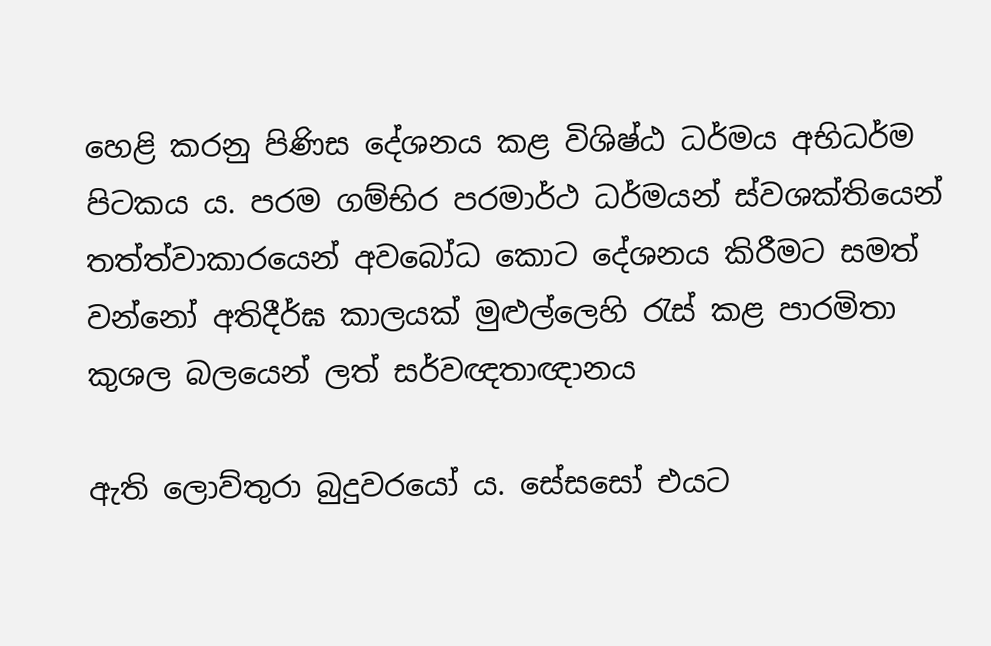හෙළි කරනු පිණිස දේශනය කළ විශිෂ්ඨ ධර්මය අභිධර්ම පිටකය ය. පරම ගම්භිර පරමාර්ථ ධර්මයන් ස්වශක්තියෙන් තත්ත්වාකාරයෙන් අවබෝධ කොට දේශනය කිරීමට සමත් වන්නෝ අතිදීර්ඝ කාලයක් මුළුල්ලෙහි රැස් කළ පාරමිතා කුශල බලයෙන් ලත් සර්වඥතාඥානය

ඇති ලොව්තුරා බුදුවරයෝ ය. සේසසෝ එයට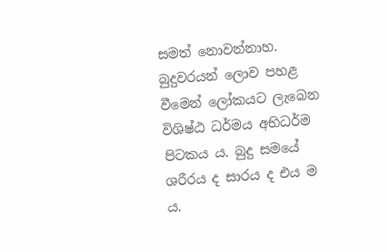සමත් නොවන්නාහ. බුදුවරයන් ලොව පහළ වීමෙන් ලෝකයට ලැබෙන විශිෂ්ඨ ධර්මය අභිධර්ම පිටකය ය. බුදු සමයේ ශරීරය ද සාරය ද එය ම ය.